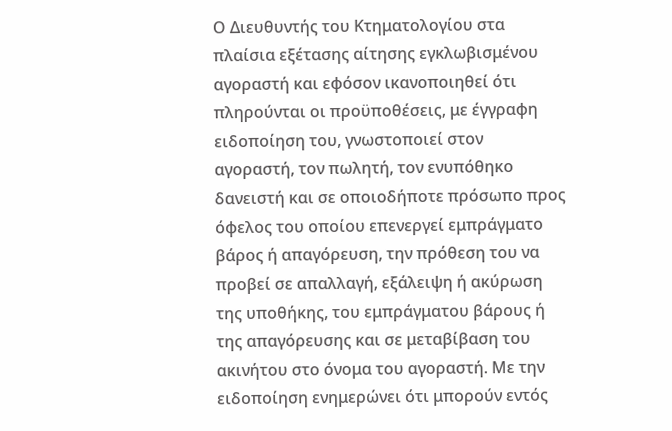Ο Διευθυντής του Κτηματολογίου στα πλαίσια εξέτασης αίτησης εγκλωβισμένου αγοραστή και εφόσον ικανοποιηθεί ότι πληρούνται οι προϋποθέσεις, με έγγραφη ειδοποίηση του, γνωστοποιεί στον αγοραστή, τον πωλητή, τον ενυπόθηκο δανειστή και σε οποιοδήποτε πρόσωπο προς όφελος του οποίου επενεργεί εμπράγματο βάρος ή απαγόρευση, την πρόθεση του να προβεί σε απαλλαγή, εξάλειψη ή ακύρωση της υποθήκης, του εμπράγματου βάρους ή της απαγόρευσης και σε μεταβίβαση του ακινήτου στο όνομα του αγοραστή. Με την ειδοποίηση ενημερώνει ότι μπορούν εντός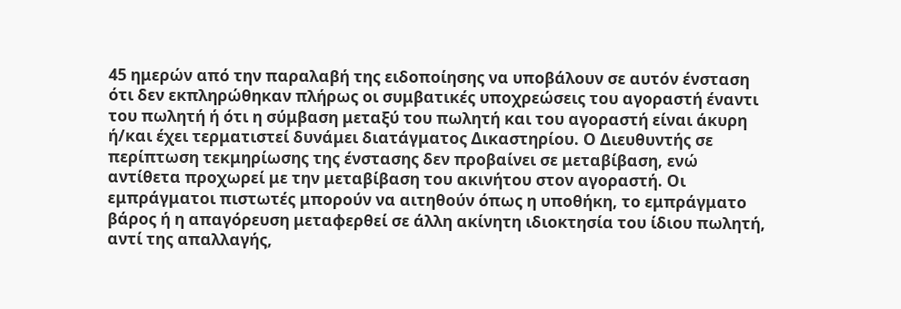45 ημερών από την παραλαβή της ειδοποίησης να υποβάλουν σε αυτόν ένσταση ότι δεν εκπληρώθηκαν πλήρως οι συμβατικές υποχρεώσεις του αγοραστή έναντι του πωλητή ή ότι η σύμβαση μεταξύ του πωλητή και του αγοραστή είναι άκυρη ή/και έχει τερματιστεί δυνάμει διατάγματος Δικαστηρίου. Ο Διευθυντής σε περίπτωση τεκμηρίωσης της ένστασης δεν προβαίνει σε μεταβίβαση, ενώ αντίθετα προχωρεί με την μεταβίβαση του ακινήτου στον αγοραστή. Οι εμπράγματοι πιστωτές μπορούν να αιτηθούν όπως η υποθήκη, το εμπράγματο βάρος ή η απαγόρευση μεταφερθεί σε άλλη ακίνητη ιδιοκτησία του ίδιου πωλητή, αντί της απαλλαγής,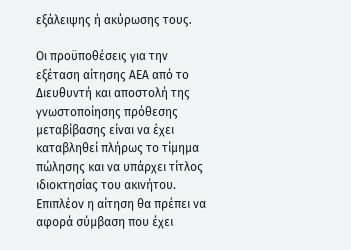εξάλειψης ή ακύρωσης τους.

Οι προϋποθέσεις για την εξέταση αίτησης ΑΕΑ από το Διευθυντή και αποστολή της γνωστοποίησης πρόθεσης μεταβίβασης είναι να έχει καταβληθεί πλήρως το τίμημα πώλησης και να υπάρχει τίτλος ιδιοκτησίας του ακινήτου. Επιπλέον η αίτηση θα πρέπει να αφορά σύμβαση που έχει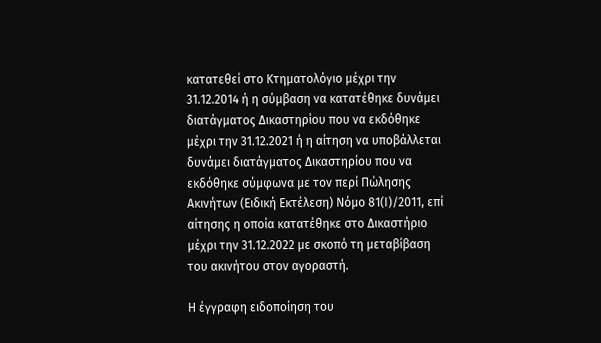κατατεθεί στο Κτηματολόγιο μέχρι την 31.12.2014 ή η σύμβαση να κατατέθηκε δυνάμει διατάγματος Δικαστηρίου που να εκδόθηκε μέχρι την 31.12.2021 ή η αίτηση να υποβάλλεται δυνάμει διατάγματος Δικαστηρίου που να εκδόθηκε σύμφωνα με τον περί Πώλησης Ακινήτων (Ειδική Εκτέλεση) Νόμο 81(Ι)/2011, επί αίτησης η οποία κατατέθηκε στο Δικαστήριο μέχρι την 31.12.2022 με σκοπό τη μεταβίβαση του ακινήτου στον αγοραστή.

Η έγγραφη ειδοποίηση του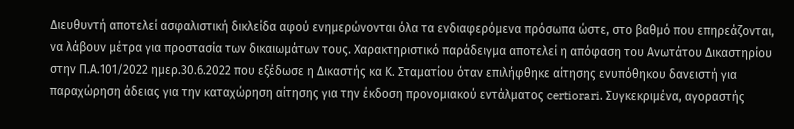Διευθυντή αποτελεί ασφαλιστική δικλείδα αφού ενημερώνονται όλα τα ενδιαφερόμενα πρόσωπα ώστε, στο βαθμό που επηρεάζονται, να λάβουν μέτρα για προστασία των δικαιωμάτων τους. Χαρακτηριστικό παράδειγμα αποτελεί η απόφαση του Ανωτάτου Δικαστηρίου στην Π.Α.101/2022 ημερ.30.6.2022 που εξέδωσε η Δικαστής κα Κ. Σταματίου όταν επιλήφθηκε αίτησης ενυπόθηκου δανειστή για παραχώρηση άδειας για την καταχώρηση αίτησης για την έκδοση προνομιακού εντάλματος certiorari. Συγκεκριμένα, αγοραστής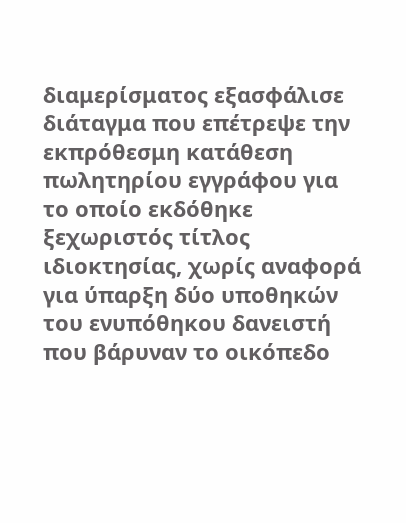διαμερίσματος εξασφάλισε διάταγμα που επέτρεψε την εκπρόθεσμη κατάθεση πωλητηρίου εγγράφου για το οποίο εκδόθηκε ξεχωριστός τίτλος ιδιοκτησίας, χωρίς αναφορά για ύπαρξη δύο υποθηκών του ενυπόθηκου δανειστή που βάρυναν το οικόπεδο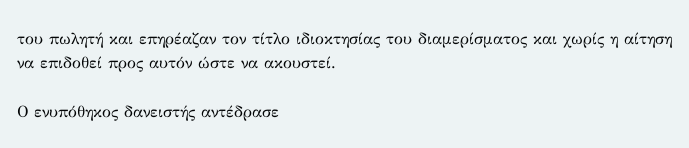του πωλητή και επηρέαζαν τον τίτλο ιδιοκτησίας του διαμερίσματος και χωρίς η αίτηση να επιδοθεί προς αυτόν ώστε να ακουστεί.

Ο ενυπόθηκος δανειστής αντέδρασε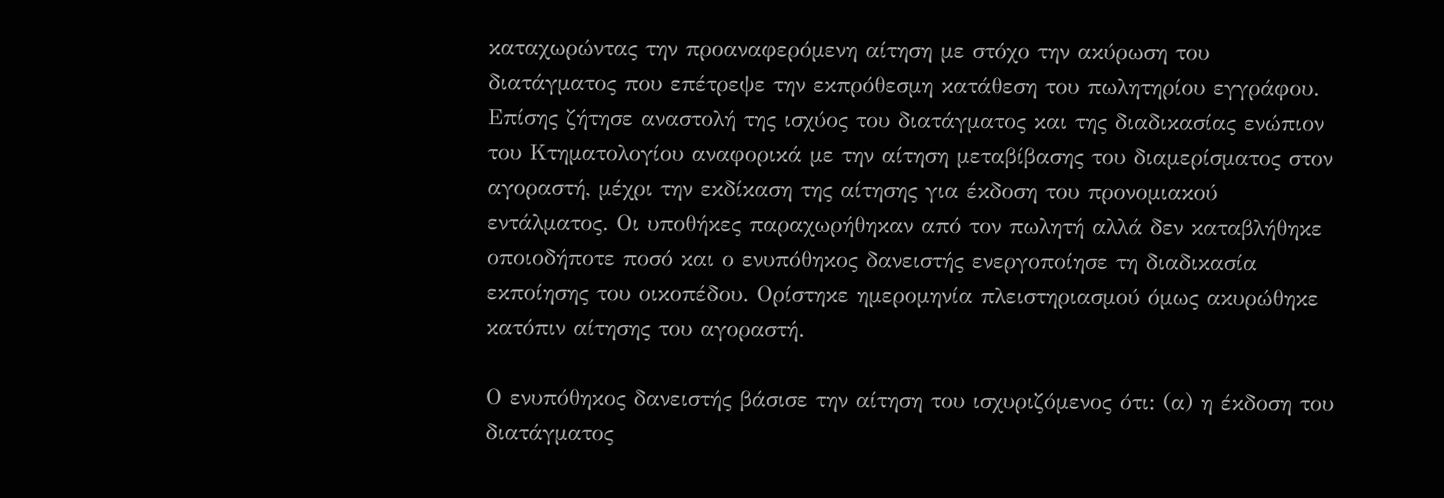καταχωρώντας την προαναφερόμενη αίτηση με στόχο την ακύρωση του διατάγματος που επέτρεψε την εκπρόθεσμη κατάθεση του πωλητηρίου εγγράφου. Επίσης ζήτησε αναστολή της ισχύος του διατάγματος και της διαδικασίας ενώπιον του Κτηματολογίου αναφορικά με την αίτηση μεταβίβασης του διαμερίσματος στον αγοραστή, μέχρι την εκδίκαση της αίτησης για έκδοση του προνομιακού εντάλματος. Οι υποθήκες παραχωρήθηκαν από τον πωλητή αλλά δεν καταβλήθηκε οποιοδήποτε ποσό και ο ενυπόθηκος δανειστής ενεργοποίησε τη διαδικασία εκποίησης του οικοπέδου. Ορίστηκε ημερομηνία πλειστηριασμού όμως ακυρώθηκε κατόπιν αίτησης του αγοραστή.

Ο ενυπόθηκος δανειστής βάσισε την αίτηση του ισχυριζόμενος ότι: (α) η έκδοση του διατάγματος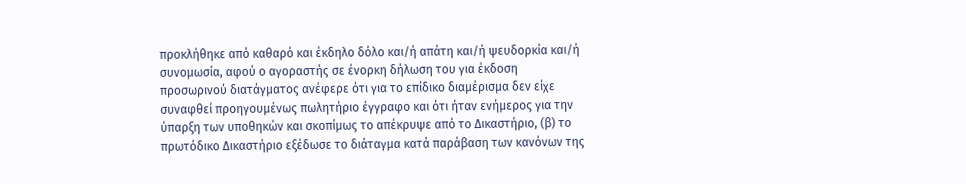προκλήθηκε από καθαρό και έκδηλο δόλο και/ή απάτη και/ή ψευδορκία και/ή συνομωσία, αφού ο αγοραστής σε ένορκη δήλωση του για έκδοση προσωρινού διατάγματος ανέφερε ότι για το επίδικο διαμέρισμα δεν είχε συναφθεί προηγουμένως πωλητήριο έγγραφο και ότι ήταν ενήμερος για την ύπαρξη των υποθηκών και σκοπίμως το απέκρυψε από το Δικαστήριο, (β) το πρωτόδικο Δικαστήριο εξέδωσε το διάταγμα κατά παράβαση των κανόνων της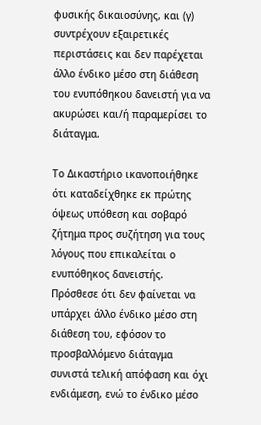φυσικής δικαιοσύνης, και (γ) συντρέχουν εξαιρετικές περιστάσεις και δεν παρέχεται άλλο ένδικο μέσο στη διάθεση του ενυπόθηκου δανειστή για να ακυρώσει και/ή παραμερίσει το διάταγμα.

Το Δικαστήριο ικανοποιήθηκε ότι καταδείχθηκε εκ πρώτης όψεως υπόθεση και σοβαρό ζήτημα προς συζήτηση για τους λόγους που επικαλείται ο ενυπόθηκος δανειστής. Πρόσθεσε ότι δεν φαίνεται να υπάρχει άλλο ένδικο μέσο στη διάθεση του, εφόσον το προσβαλλόμενο διάταγμα συνιστά τελική απόφαση και όχι ενδιάμεση, ενώ το ένδικο μέσο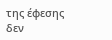της έφεσης δεν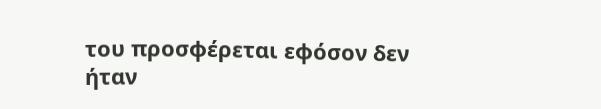του προσφέρεται εφόσον δεν ήταν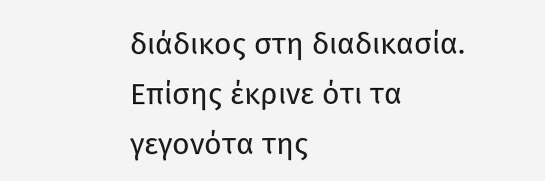διάδικος στη διαδικασία. Επίσης έκρινε ότι τα γεγονότα της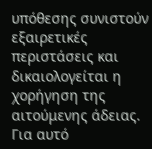υπόθεσης συνιστούν εξαιρετικές περιστάσεις και δικαιολογείται η χορήγηση της αιτούμενης άδειας. Για αυτό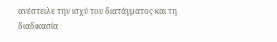ανέστειλε την ισχύ του διατάγματος και τη διαδικασία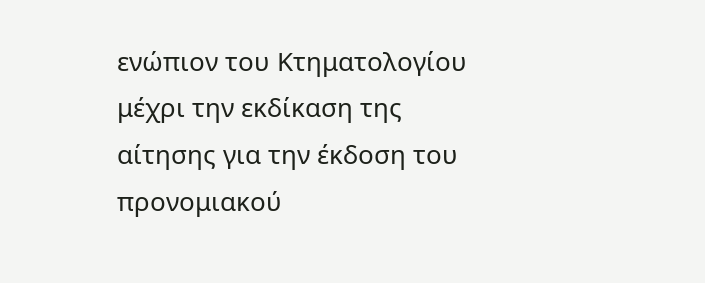ενώπιον του Κτηματολογίου μέχρι την εκδίκαση της αίτησης για την έκδοση του προνομιακού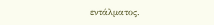εντάλματος.